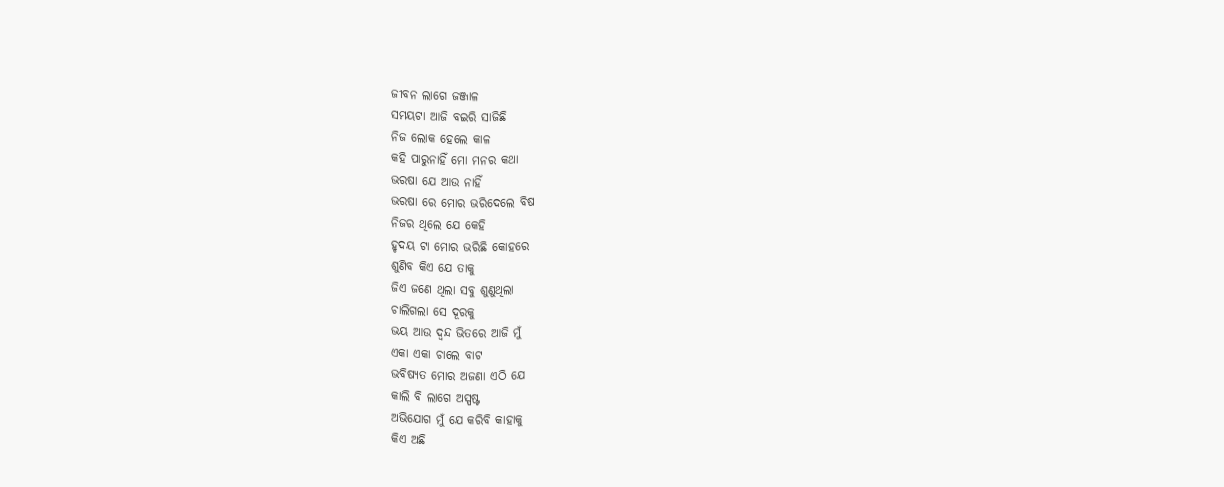ଜୀବନ ଲାଗେ ଜଞ୍ଜାଳ
ସମୟଟା ଆଜି ବଇରି ସାଜିଛି
ନିଜ ଲୋକ ହେଲେ କାଳ
କହି ପାରୁନାହିଁ ମୋ ମନର କଥା
ଭରଷା ଯେ ଆଉ ନାହିଁ
ଭରଷା ରେ ମୋର ଭରିଦେଲେ ବିଷ
ନିଜର ଥିଲେ ଯେ କେହି
ହୃଦୟ ଟା ମୋର ଭରିଛି କୋହରେ
ଶୁଣିବ କିଏ ଯେ ତାକୁ
ଜିଏ ଜଣେ ଥିଲା ସବୁ ଶୁଣୁଥିଲା
ଚାଲିଗଲା ସେ ଦୂରକୁ
ଭୟ ଆଉ ଦ୍ବନ୍ଦ ଭିତରେ ଆଜି ମୁଁ
ଏକା ଏକା ଚାଲେ ବାଟ
ଭବିଷ୍ୟତ ମୋର ଅଜଣା ଏଠି ଯେ
କାଲି ବି ଲାଗେ ଅସ୍ପଷ୍ଟ
ଅଭିଯୋଗ ମୁଁ ଯେ କରିବି କାହାକୁ
କିଏ ଅଛି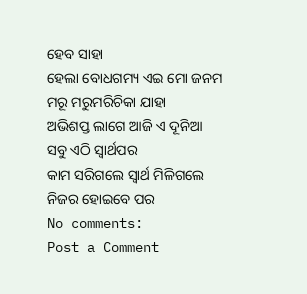ହେବ ସାହା
ହେଲା ବୋଧଗମ୍ୟ ଏଇ ମୋ ଜନମ
ମରୂ ମରୁମରିଚିକା ଯାହା
ଅଭିଶପ୍ତ ଲାଗେ ଆଜି ଏ ଦୂନିଆ
ସବୁ ଏଠି ସ୍ବାର୍ଥପର
କାମ ସରିଗଲେ ସ୍ବାର୍ଥ ମିଳିଗଲେ
ନିଜର ହୋଇବେ ପର
No comments:
Post a Comment